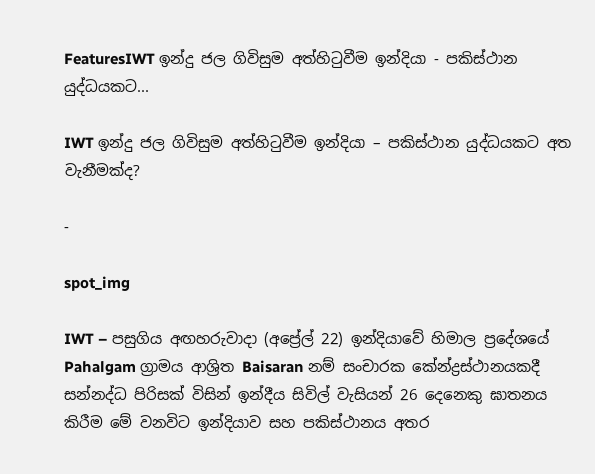FeaturesIWT ඉන්දු ජල ගිවිසුම අත්හිටුවීම ඉන්දියා - පකිස්ථාන යුද්ධයකට...

IWT ඉන්දු ජල ගිවිසුම අත්හිටුවීම ඉන්දියා – පකිස්ථාන යුද්ධයකට අත වැනීමක්ද?

-

spot_img

IWT – පසුගිය අඟහරුවාදා (අප්‍රේල් 22) ඉන්දියාවේ හිමාල ප්‍රදේශයේ Pahalgam ග්‍රාමය ආශ්‍රිත Baisaran නම් සංචාරක කේන්ද්‍රස්ථානයකදී සන්නද්ධ පිරිසක් විසින් ඉන්දීය සිවිල් වැසියන් 26 දෙනෙකු ඝාතනය කිරීම මේ වනවිට ඉන්දියාව සහ පකිස්ථානය අතර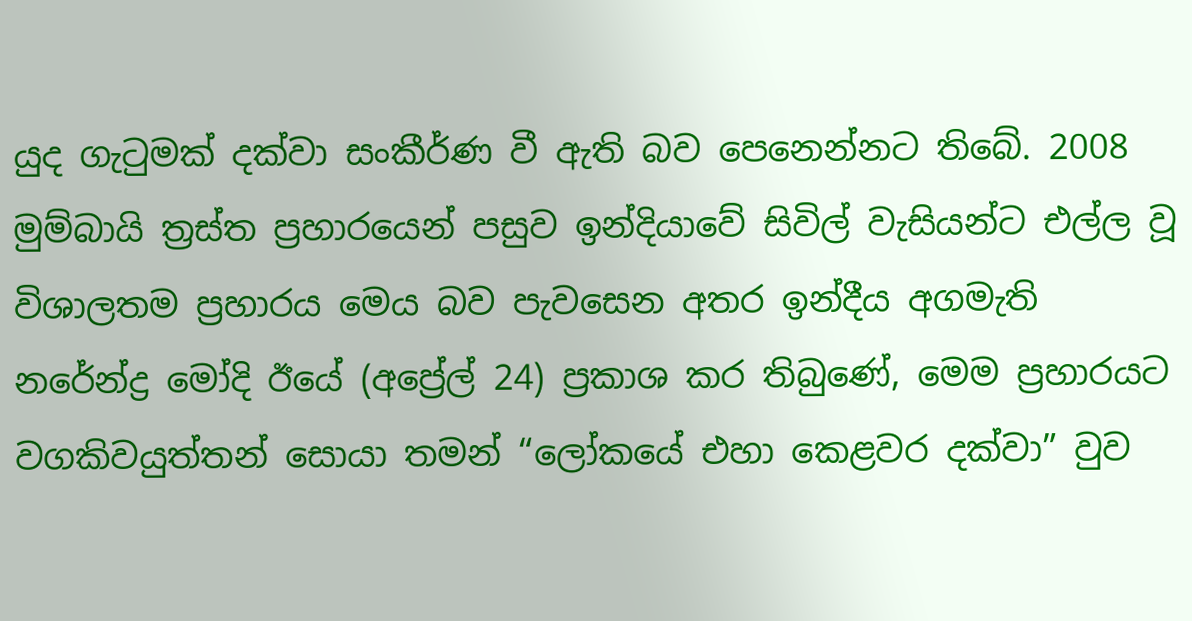යුද ගැටුමක් දක්වා සංකීර්ණ වී ඇති බව පෙනෙන්නට තිබේ. 2008 මුම්බායි ත්‍රස්ත ප්‍රහාරයෙන් පසුව ඉන්දියාවේ සිවිල් වැසියන්ට එල්ල වූ විශාලතම ප්‍රහාරය මෙය බව පැවසෙන අතර ඉන්දීය අගමැති නරේන්ද්‍ර මෝදි ඊයේ (අප්‍රේල් 24) ප්‍රකාශ කර තිබුණේ, මෙම ප්‍රහාරයට වගකිවයුත්තන් සොයා තමන් “ලෝකයේ එහා කෙළවර දක්වා” වුව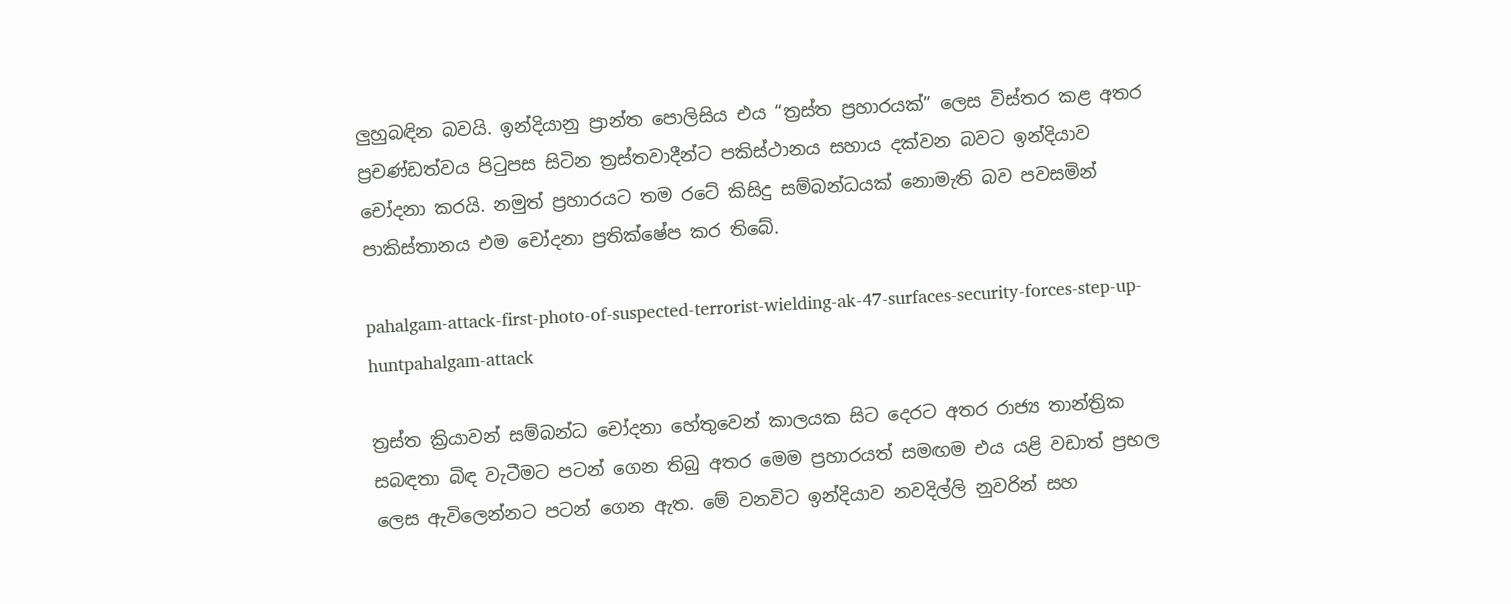ලුහුබඳින බවයි. ඉන්දියානු ප්‍රාන්ත පොලිසිය එය “ත්‍රස්ත ප්‍රහාරයක්” ලෙස විස්තර කළ අතර ප්‍රචණ්ඩත්වය පිටුපස සිටින ත්‍රස්තවාදීන්ට පකිස්ථානය සහාය දක්වන බවට ඉන්දියාව චෝදනා කරයි. නමුත් ප්‍රහාරයට තම රටේ කිසිදු සම්බන්ධයක් නොමැති බව පවසමින් පාකිස්තානය එම චෝදනා ප්‍රතික්ෂේප කර තිබේ.

pahalgam-attack-first-photo-of-suspected-terrorist-wielding-ak-47-surfaces-security-forces-step-up-huntpahalgam-attack

ත්‍රස්ත ක්‍රියාවන් සම්බන්ධ චෝදනා හේතුවෙන් කාලයක සිට දෙරට අතර රාජ්‍ය තාන්ත්‍රික සබඳතා බිඳ වැටීමට පටන් ගෙන තිබු අතර මෙම ප්‍රහාරයත් සමඟම එය යළි වඩාත් ප්‍රභල ලෙස ඇවිලෙන්නට පටන් ගෙන ඇත. මේ වනවිට ඉන්දියාව නවදිල්ලි නුවරින් සහ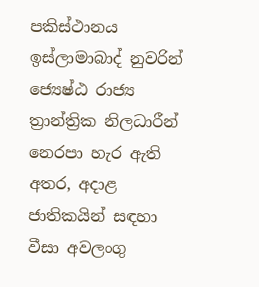පකිස්ථානය ඉස්ලාමාබාද් නුවරින් ජ්‍යෙෂ්ඨ රාජ්‍ය ත්‍රාන්ත්‍රික නිලධාරීන් නෙරපා හැර ඇති අතර, අදාළ ජාතිකයින් සඳහා වීසා අවලංගු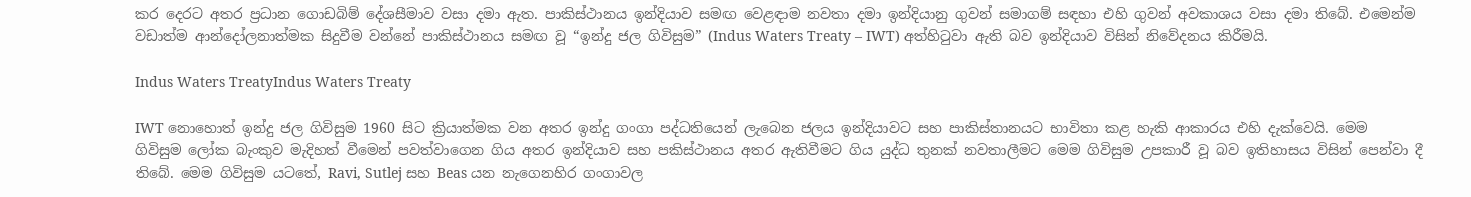කර දෙරට අතර ප්‍රධාන ගොඩබිම් දේශසීමාව වසා දමා ඇත. පාකිස්ථානය ඉන්දියාව සමඟ වෙළඳාම නවතා දමා ඉන්දියානු ගුවන් සමාගම් සඳහා එහි ගුවන් අවකාශය වසා දමා තිබේ. එමෙන්ම වඩාත්ම ආන්දෝලනාත්මක සිදුවීම වන්නේ පාකිස්ථානය සමඟ වූ “ඉන්දු ජල ගිවිසුම” (Indus Waters Treaty – IWT) අත්හිටුවා ඇති බව ඉන්දියාව විසින් නිවේදනය කිරීමයි.

Indus Waters TreatyIndus Waters Treaty

IWT නොහොත් ඉන්දු ජල ගිවිසුම 1960 සිට ක්‍රියාත්මක වන අතර ඉන්දු ගංගා පද්ධතියෙන් ලැබෙන ජලය ඉන්දියාවට සහ පාකිස්තානයට භාවිතා කළ හැකි ආකාරය එහි දැක්වෙයි. මෙම ගිවිසුම ලෝක බැංකුව මැදිහත් වීමෙන් පවත්වාගෙන ගිය අතර ඉන්දියාව සහ පකිස්ථානය අතර ඇතිවීමට ගිය යුද්ධ තුනක් නවතාලීමට මෙම ගිවිසුම උපකාරී වූ බව ඉතිහාසය විසින් පෙන්වා දී තිබේ. මෙම ගිවිසුම යටතේ, Ravi, Sutlej සහ Beas යන නැගෙනහිර ගංගාවල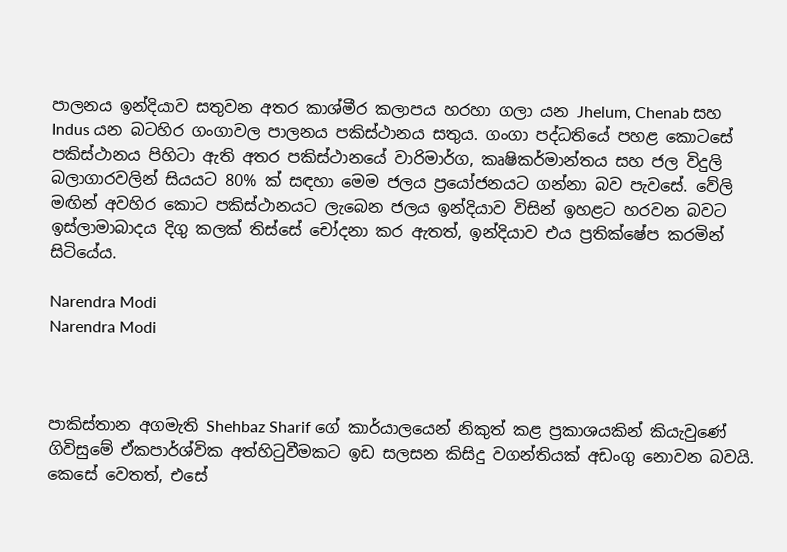පාලනය ඉන්දියාව සතුවන අතර කාශ්මීර කලාපය හරහා ගලා යන Jhelum, Chenab සහ Indus යන බටහිර ගංගාවල පාලනය පකිස්ථානය සතුය. ගංගා පද්ධතියේ පහළ කොටසේ පකිස්ථානය පිහිටා ඇති අතර පකිස්ථානයේ වාරිමාර්ග, කෘෂිකර්මාන්තය සහ ජල විදුලි බලාගාරවලින් සියයට 80% ක් සඳහා මෙම ජලය ප්‍රයෝජනයට ගන්නා බව පැවසේ. වේලි මඟින් අවහිර කොට පකිස්ථානයට ලැබෙන ජලය ඉන්දියාව විසින් ඉහළට හරවන බවට ඉස්ලාමාබාදය දිගු කලක් තිස්සේ චෝදනා කර ඇතත්, ඉන්දියාව එය ප්‍රතික්ෂේප කරමින් සිටියේය.

Narendra Modi
Narendra Modi



පාකිස්තාන අගමැති Shehbaz Sharif ගේ කාර්යාලයෙන් නිකුත් කළ ප්‍රකාශයකින් කියැවුණේ ගිවිසුමේ ඒකපාර්ශ්වික අත්හිටුවීමකට ඉඩ සලසන කිසිදු වගන්තියක් අඩංගු නොවන බවයි. කෙසේ වෙතත්, එසේ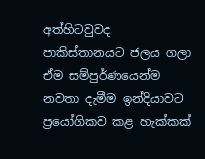අත්හිටවුවද පාකිස්තානයට ජලය ගලා ඒම සම්පුර්ණයෙන්ම නවතා දැමීම ඉන්දියාවට ප්‍රයෝගිකව කළ හැක්කක්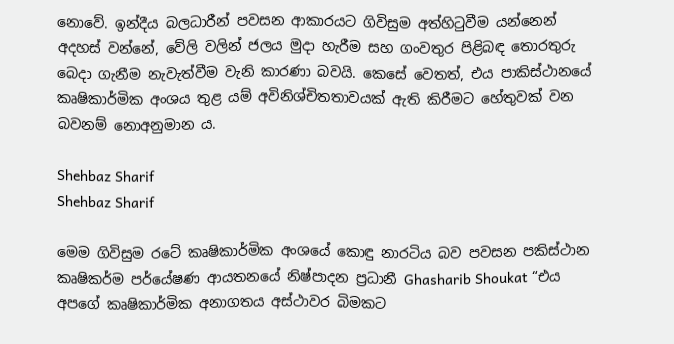නොවේ. ඉන්දීය බලධාරීන් පවසන ආකාරයට ගිවිසුම අත්හිටුවීම යන්නෙන් අදහස් වන්නේ, වේලි වලින් ජලය මුදා හැරීම සහ ගංවතුර පිළිබඳ තොරතුරු බෙදා ගැනීම නැවැත්වීම වැනි කාරණා බවයි. කෙසේ වෙතත්, එය පාකිස්ථානයේ කෘෂිකාර්මික අංශය තුළ යම් අවිනිශ්චිතතාවයක් ඇති කිරීමට හේතුවක් වන බවනම් නොඅනුමාන ය.

Shehbaz Sharif
Shehbaz Sharif

මෙම ගිවිසුම රටේ කෘෂිකාර්මික අංශයේ කොඳු නාරටිය බව පවසන පකිස්ථාන කෘෂිකර්ම පර්යේෂණ ආයතනයේ නිෂ්පාදන ප්‍රධානී Ghasharib Shoukat “එය අපගේ කෘෂිකාර්මික අනාගතය අස්ථාවර බිමකට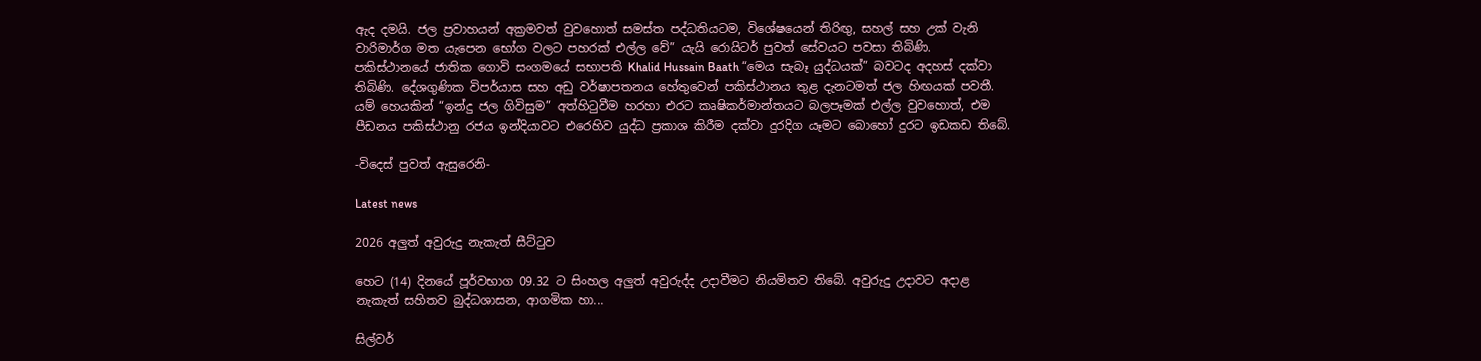ඇද දමයි. ජල ප්‍රවාහයන් අක්‍රමවත් වුවහොත් සමස්ත පද්ධතියටම, විශේෂයෙන් තිරිඟු, සහල් සහ උක් වැනි වාරිමාර්ග මත යැපෙන භෝග වලට පහරක් එල්ල වේ” යැයි රොයිටර් පුවත් සේවයට පවසා තිබිණි. පකිස්ථානයේ ජාතික ගොවි සංගමයේ සභාපති Khalid Hussain Baath “මෙය සැබෑ යුද්ධයක්” බවටද අදහස් දක්වා තිබිණි. දේශගුණික විපර්යාස සහ අඩු වර්ෂාපතනය හේතුවෙන් පකිස්ථානය තුළ දැනටමත් ජල හිඟයක් පවතී. යම් හෙයකින් “ඉන්දු ජල ගිවිසුම” අත්හිටුවීම හරහා එරට කෘෂිකර්මාන්තයට බලපෑමක් එල්ල වුවහොත්, එම පීඩනය පකිස්ථානු රජය ඉන්දියාවට එරෙහිව යුද්ධ ප්‍රකාශ කිරීම දක්වා දුරදිග යෑමට බොහෝ දුරට ඉඩකඩ තිබේ.

-විදෙස් පුවත් ඇසුරෙනි-

Latest news

2026 අලුත් අවුරුදු නැකැත් සීට්ටුව

හෙට (14) දිනයේ පූර්වභාග 09.32 ට සිංහල අලුත් අවුරුද්ද උදාවීමට නියමිතව තිබේ. අවුරුදු උදාවට අදාළ නැකැත් සහිතව බුද්ධශාසන, ආගමික හා...

සිල්වර්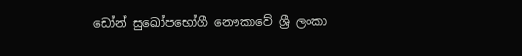ඩෝන් සුඛෝපභෝගී නෞකාවේ ශ්‍රී ලංකා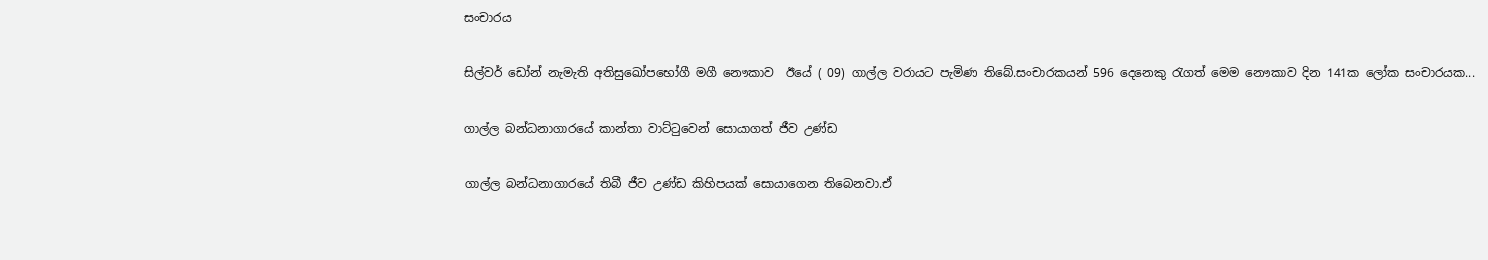සංචාරය

සිල්වර් ඩෝන් නැමැති අතිසුඛෝපභෝගී මගී නෞකාව  ඊයේ ( 09) ගාල්ල වරායට පැමිණ තිබේ.සංචාරකයන් 596 දෙනෙකු රැගත් මෙම නෞකාව දින 141ක ලෝක සංචාරයක...

ගාල්ල බන්ධනාගාරයේ කාන්තා වාට්ටුවෙන් සොයාගත් ජීව උණ්ඩ

ගාල්ල බන්ධනාගාරයේ තිබී ජීව උණ්ඩ කිහිපයක් සොයාගෙන තිබෙනවා.ඒ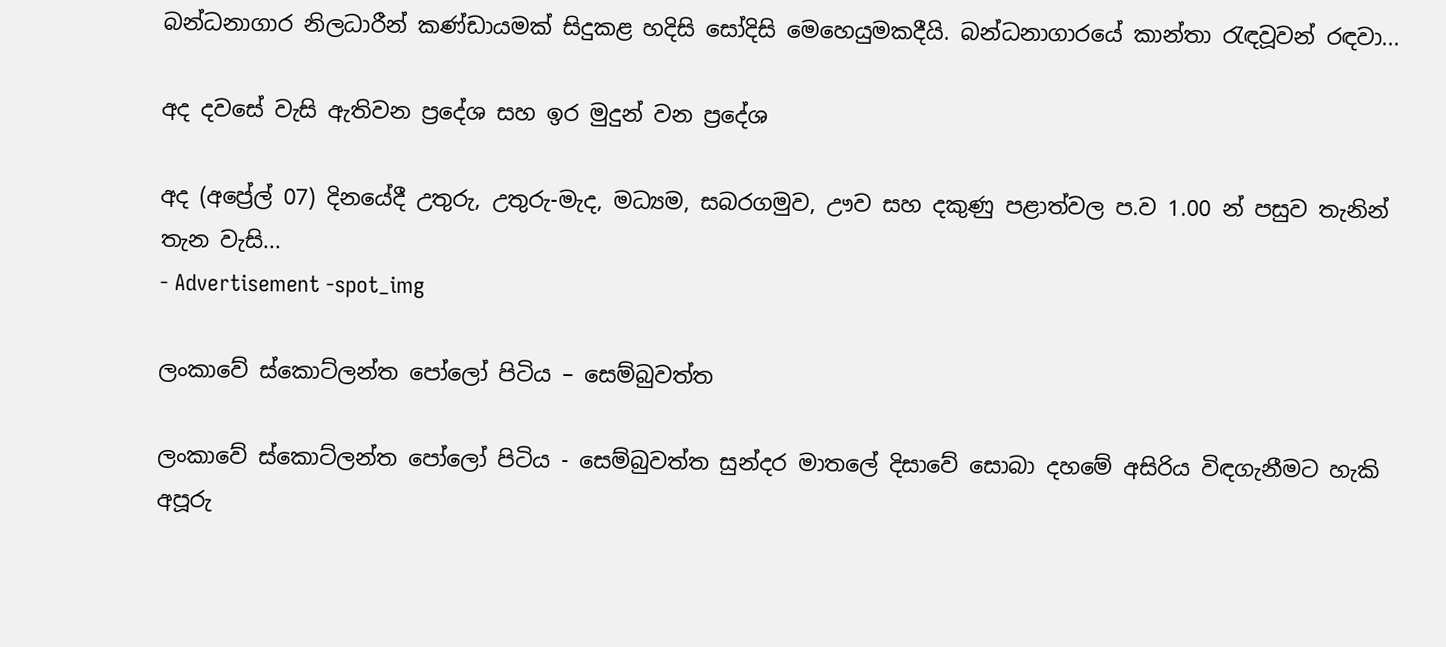බන්ධනාගාර නිලධාරීන් කණ්ඩායමක් සිදුකළ හදිසි සෝදිසි මෙහෙයුමකදීයි. බන්ධනාගාරයේ කාන්තා රැඳවූවන් රඳවා...

අද දවසේ වැසි ඇතිවන ප්‍රදේශ සහ ඉර මුදුන් වන ප්‍රදේශ

අද (අප්‍රේල් 07) දිනයේදී උතුරු, උතුරු-මැද, මධ්‍යම, සබරගමුව, ඌව සහ දකුණු පළාත්වල ප.ව 1.00 න් පසුව තැනින් තැන වැසි...
- Advertisement -spot_img

ලංකාවේ ස්කොට්ලන්ත පෝලෝ පිටිය – සෙම්බුවත්ත

ලංකාවේ ස්කොට්ලන්ත පෝලෝ පිටිය - සෙම්බුවත්ත සුන්දර මාතලේ දිසාවේ සොබා දහමේ අසිරිය විඳගැනීමට හැකි අපූරු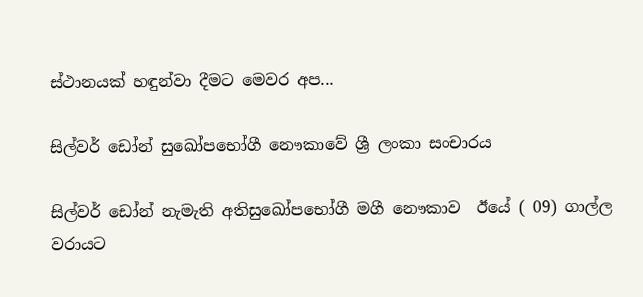ස්ථානයක් හඳුන්වා දීමට මෙවර අප...

සිල්වර් ඩෝන් සුඛෝපභෝගී නෞකාවේ ශ්‍රී ලංකා සංචාරය

සිල්වර් ඩෝන් නැමැති අතිසුඛෝපභෝගී මගී නෞකාව  ඊයේ ( 09) ගාල්ල වරායට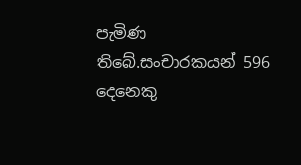පැමිණ තිබේ.සංචාරකයන් 596 දෙනෙකු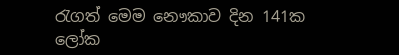රැගත් මෙම නෞකාව දින 141ක ලෝක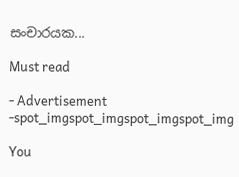සංචාරයක...

Must read

- Advertisement -spot_imgspot_imgspot_imgspot_img

You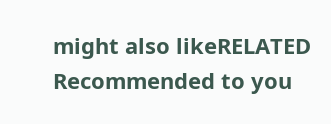might also likeRELATED
Recommended to you